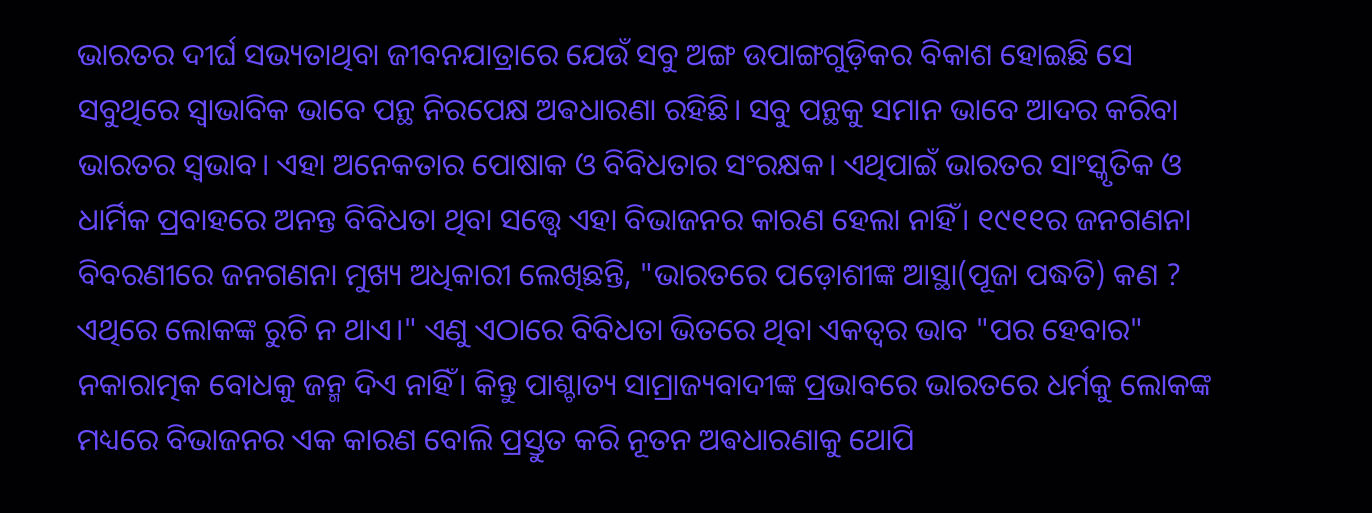ଭାରତର ଦୀର୍ଘ ସଭ୍ୟତାଥିବା ଜୀବନଯାତ୍ରାରେ ଯେଉଁ ସବୁ ଅଙ୍ଗ ଉପାଙ୍ଗଗୁଡ଼ିକର ବିକାଶ ହୋଇଛି ସେ ସବୁଥିରେ ସ୍ୱାଭାବିକ ଭାବେ ପନ୍ଥ ନିରପେକ୍ଷ ଅଵଧାରଣା ରହିଛି। ସବୁ ପନ୍ଥକୁ ସମାନ ଭାବେ ଆଦର କରିବା ଭାରତର ସ୍ଵଭାବ। ଏହା ଅନେକତାର ପୋଷାକ ଓ ବିବିଧତାର ସଂରକ୍ଷକ। ଏଥିପାଇଁ ଭାରତର ସାଂସ୍କୃତିକ ଓ ଧାର୍ମିକ ପ୍ରବାହରେ ଅନନ୍ତ ବିବିଧତା ଥିବା ସତ୍ତ୍ୱେ ଏହା ବିଭାଜନର କାରଣ ହେଲା ନାହିଁ। ୧୯୧୧ର ଜନଗଣନା ବିବରଣୀରେ ଜନଗଣନା ମୁଖ୍ୟ ଅଧିକାରୀ ଲେଖିଛନ୍ତି, "ଭାରତରେ ପଡ଼ୋଶୀଙ୍କ ଆସ୍ଥା(ପୂଜା ପଦ୍ଧତି) କଣ ? ଏଥିରେ ଲୋକଙ୍କ ରୁଚି ନ ଥାଏ।" ଏଣୁ ଏଠାରେ ବିବିଧତା ଭିତରେ ଥିବା ଏକତ୍ୱର ଭାବ "ପର ହେବାର" ନକାରାତ୍ମକ ବୋଧକୁ ଜନ୍ମ ଦିଏ ନାହିଁ। କିନ୍ତୁ ପାଶ୍ଚାତ୍ୟ ସାମ୍ରାଜ୍ୟବାଦୀଙ୍କ ପ୍ରଭାବରେ ଭାରତରେ ଧର୍ମକୁ ଲୋକଙ୍କ ମଧ୍ୟରେ ବିଭାଜନର ଏକ କାରଣ ବୋଲି ପ୍ରସ୍ତୁତ କରି ନୂତନ ଅଵଧାରଣାକୁ ଥୋପି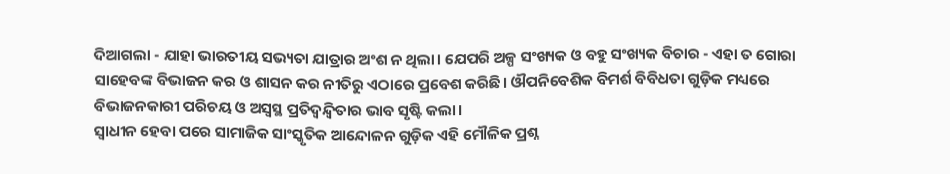ଦିଆଗଲା - ଯାହା ଭାରତୀୟ ସଭ୍ୟତା ଯାତ୍ରାର ଅଂଶ ନ ଥିଲା। ଯେପରି ଅଳ୍ପ ସଂଖ୍ୟକ ଓ ବହୁ ସଂଖ୍ୟକ ବିଚାର - ଏହା ତ ଗୋରା ସାହେବଙ୍କ ବିଭାଜନ କର ଓ ଶାସନ କର ନୀତିରୁ ଏଠାରେ ପ୍ରବେଶ କରିଛି। ଔପନିବେଶିକ ବିମର୍ଶ ବିବିଧତା ଗୁଡ଼ିକ ମଧ୍ୟରେ ବିଭାଜନକାରୀ ପରିଚୟ ଓ ଅସ୍ୱସ୍ଥ ପ୍ରତିଦ୍ବନ୍ଦ୍ବିତାର ଭାବ ସୃଷ୍ଟି କଲା।
ସ୍ୱାଧୀନ ହେବା ପରେ ସାମାଜିକ ସାଂସ୍କୃତିକ ଆନ୍ଦୋଳନ ଗୁଡ଼ିକ ଏହି ମୌଳିକ ପ୍ରଶ୍ନ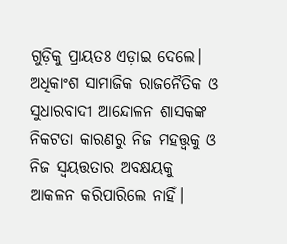ଗୁଡ଼ିକୁ ପ୍ରାୟତଃ ଏଡ଼ାଇ ଦେଲେ। ଅଧିକାଂଶ ସାମାଜିକ ରାଜନୈତିକ ଓ ସୁଧାରବାଦୀ ଆନ୍ଦୋଳନ ଶାସକଙ୍କ ନିକଟତା କାରଣରୁ ନିଜ ମହତ୍ତ୍ୱକୁ ଓ ନିଜ ସ୍ଵୟତ୍ତତାର ଅବକ୍ଷୟକୁ ଆକଳନ କରିପାରିଲେ ନାହିଁ।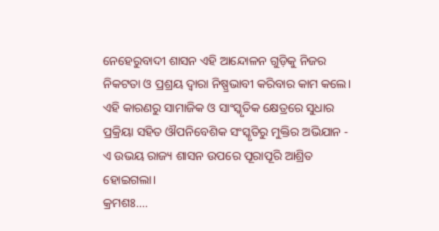ନେହେରୁବାଦୀ ଶାସନ ଏହି ଆନ୍ଦୋଳନ ଗୁଡ଼ିକୁ ନିଜର ନିକଟତା ଓ ପ୍ରଶ୍ରୟ ଦ୍ୱାରା ନିଷ୍ପ୍ରଭାବୀ କରିବାର କାମ କଲେ। ଏହି କାରଣରୁ ସାମାଜିକ ଓ ସାଂସ୍କୃତିକ କ୍ଷେତ୍ରରେ ସୁଧାର ପ୍ରକ୍ରିୟା ସହିତ ଔପନିବେଶିକ ସଂସ୍କୃତିରୁ ମୁକ୍ତିର ଅଭିଯାନ - ଏ ଉଭୟ ରାଜ୍ୟ ଶାସନ ଉପରେ ପୂରାପୂରି ଆଶ୍ରିତ ହୋଇଗଲା।
କ୍ରମଶଃ....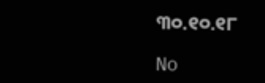୩୦.୧୦.୧୮

No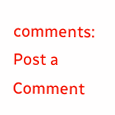comments:
Post a Comment